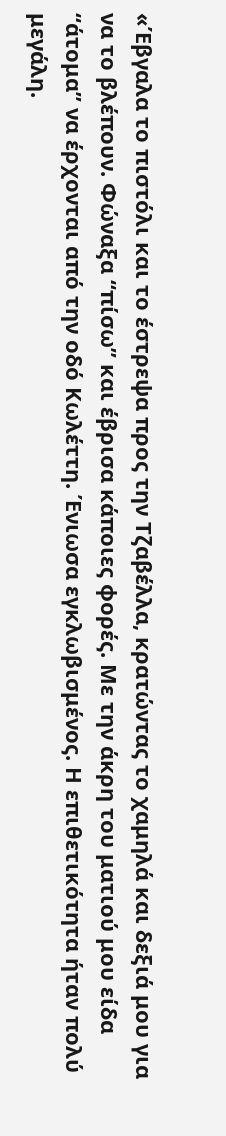«Έβγαλα το πιστόλι και το έστρεψα προς την Τζαβέλλα, κρατώντας το χαμηλά και δεξιά μου για να το βλέπουν. Φώναξα “πίσω” και έβρισα κάποιες φορές. Με την άκρη του ματιού μου είδα “άτομα” να έρχονται από την οδό Κωλέττη. Ένιωσα εγκλωβισμένος. Η επιθετικότητα ήταν πολύ μεγάλη.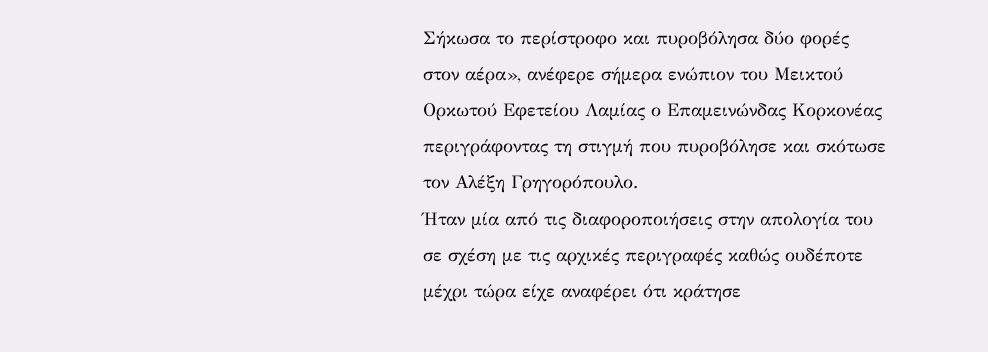Σήκωσα το περίστροφο και πυροβόλησα δύο φορές στον αέρα», ανέφερε σήμερα ενώπιον του Μεικτού Ορκωτού Εφετείου Λαμίας ο Επαμεινώνδας Κορκονέας περιγράφοντας τη στιγμή που πυροβόλησε και σκότωσε τον Αλέξη Γρηγορόπουλο.
Ήταν μία από τις διαφοροποιήσεις στην απολογία του σε σχέση με τις αρχικές περιγραφές καθώς ουδέποτε μέχρι τώρα είχε αναφέρει ότι κράτησε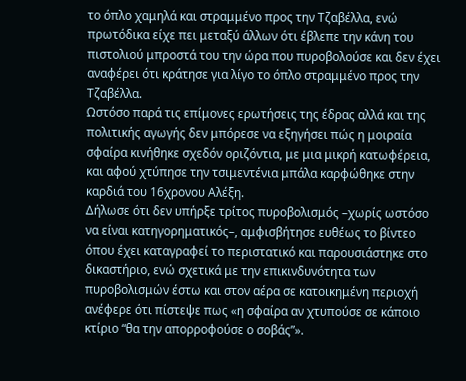το όπλο χαμηλά και στραμμένο προς την Τζαβέλλα, ενώ πρωτόδικα είχε πει μεταξύ άλλων ότι έβλεπε την κάνη του πιστολιού μπροστά του την ώρα που πυροβολούσε και δεν έχει αναφέρει ότι κράτησε για λίγο το όπλο στραμμένο προς την Τζαβέλλα.
Ωστόσο παρά τις επίμονες ερωτήσεις της έδρας αλλά και της πολιτικής αγωγής δεν μπόρεσε να εξηγήσει πώς η μοιραία σφαίρα κινήθηκε σχεδόν οριζόντια, με μια μικρή κατωφέρεια, και αφού χτύπησε την τσιμεντένια μπάλα καρφώθηκε στην καρδιά του 16χρονου Αλέξη.
Δήλωσε ότι δεν υπήρξε τρίτος πυροβολισμός –χωρίς ωστόσο να είναι κατηγορηματικός–, αμφισβήτησε ευθέως το βίντεο όπου έχει καταγραφεί το περιστατικό και παρουσιάστηκε στο δικαστήριο, ενώ σχετικά με την επικινδυνότητα των πυροβολισμών έστω και στον αέρα σε κατοικημένη περιοχή ανέφερε ότι πίστεψε πως «η σφαίρα αν χτυπούσε σε κάποιο κτίριο “θα την απορροφούσε ο σοβάς”».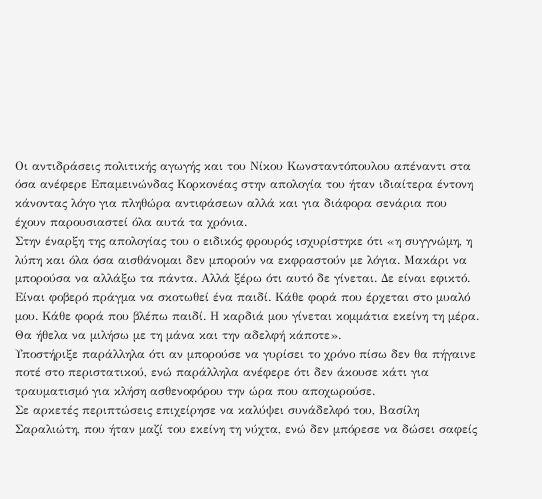Οι αντιδράσεις πολιτικής αγωγής και του Νίκου Κωνσταντόπουλου απέναντι στα όσα ανέφερε Επαμεινώνδας Κορκονέας στην απολογία του ήταν ιδιαίτερα έντονη κάνοντας λόγο για πληθώρα αντιφάσεων αλλά και για διάφορα σενάρια που έχουν παρουσιαστεί όλα αυτά τα χρόνια.
Στην έναρξη της απολογίας του ο ειδικός φρουρός ισχυρίστηκε ότι «η συγγνώμη, η λύπη και όλα όσα αισθάνομαι δεν μπορούν να εκφραστούν με λόγια. Μακάρι να μπορούσα να αλλάξω τα πάντα. Αλλά ξέρω ότι αυτό δε γίνεται. Δε είναι εφικτό. Είναι φοβερό πράγμα να σκοτωθεί ένα παιδί. Κάθε φορά που έρχεται στο μυαλό μου. Κάθε φορά που βλέπω παιδί. Η καρδιά μου γίνεται κομμάτια εκείνη τη μέρα. Θα ήθελα να μιλήσω με τη μάνα και την αδελφή κάποτε».
Υποστήριξε παράλληλα ότι αν μπορούσε να γυρίσει το χρόνο πίσω δεν θα πήγαινε ποτέ στο περιστατικού, ενώ παράλληλα ανέφερε ότι δεν άκουσε κάτι για τραυματισμό για κλήση ασθενοφόρου την ώρα που αποχωρούσε.
Σε αρκετές περιπτώσεις επιχείρησε να καλύψει συνάδελφό του, Βασίλη Σαραλιώτη, που ήταν μαζί του εκείνη τη νύχτα, ενώ δεν μπόρεσε να δώσει σαφείς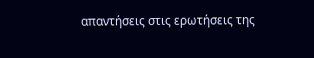απαντήσεις στις ερωτήσεις της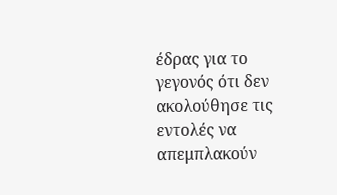έδρας για το γεγονός ότι δεν ακολούθησε τις εντολές να απεμπλακούν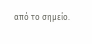από το σημείο.